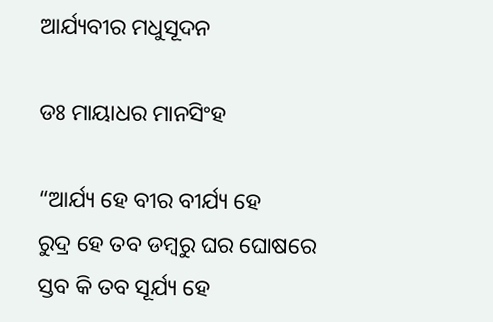ଆର୍ଯ୍ୟବୀର ମଧୁସୂଦନ

ଡଃ ମାୟାଧର ମାନସିଂହ

“ଆର୍ଯ୍ୟ ହେ ବୀର ବୀର୍ଯ୍ୟ ହେ
ରୁଦ୍ର ହେ ତବ ଡମ୍ବରୁ ଘର ଘୋଷରେ
ସ୍ତବ କି ତବ ସୂର୍ଯ୍ୟ ହେ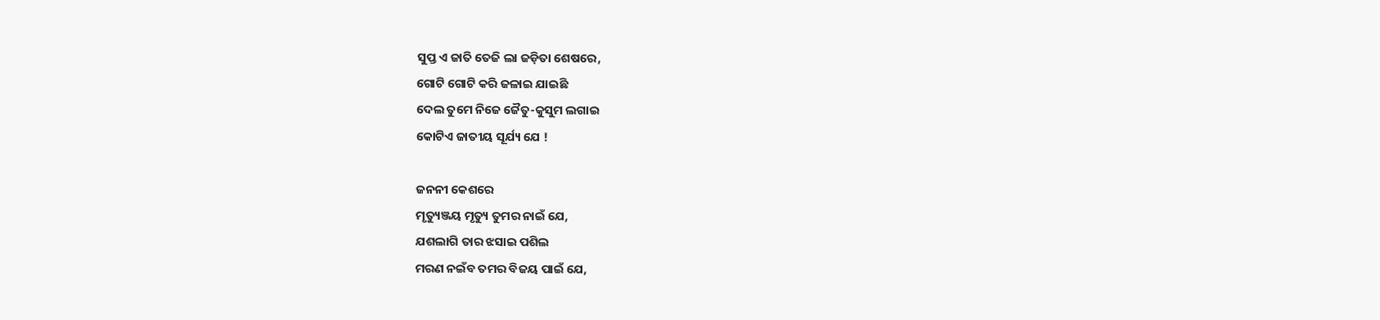ସୁପ୍ତ ଏ ଜାତି ତେଜି ଲା ଜଡ଼ିତା ଶେଷରେ,
ଗୋଟି ଗୋଟି କରି ଜଳାଇ ଯାଇଛି
ଦେଲ ତୁମେ ନିଜେ ଜୈତୁ-କୁସୁମ ଲଗାଇ
କୋଟିଏ ଜାତୀୟ ସୂର୍ଯ୍ୟ ଯେ !

ଜନନୀ କେଶରେ
ମୃତ୍ୟୁଞ୍ଜୟ ମୃତ୍ୟୁ ତୁମର ନାଇଁ ଯେ,
ଯଶଲାଗି ତାର ଝସାଇ ପଶିଲ
ମରଣ ନଇଁବ ତମର ବିଜୟ ପାଇଁ ଯେ,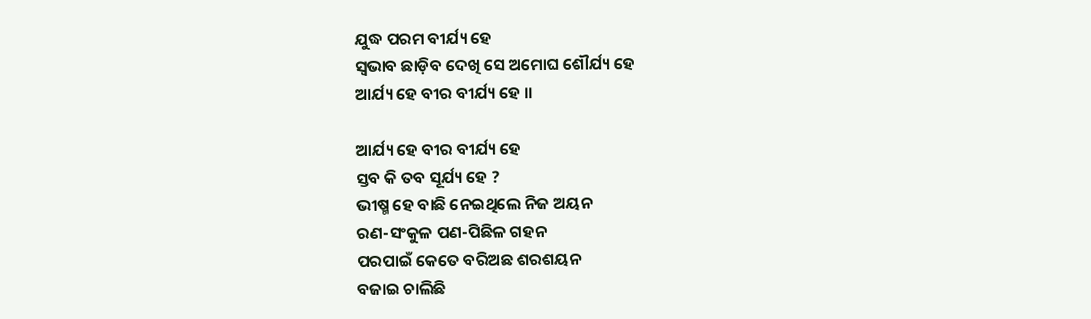ଯୁଦ୍ଧ ପରମ ବୀର୍ଯ୍ୟ ହେ
ସ୍ୱଭାବ ଛାଡ଼ିବ ଦେଖି ସେ ଅମୋଘ ଶୌର୍ଯ୍ୟ ହେ
ଆର୍ଯ୍ୟ ହେ ବୀର ବୀର୍ଯ୍ୟ ହେ ।।

ଆର୍ଯ୍ୟ ହେ ବୀର ବୀର୍ଯ୍ୟ ହେ
ସ୍ତବ କି ତବ ସୂର୍ଯ୍ୟ ହେ ?
ଭୀଷ୍ମ ହେ ବାଛି ନେଇଥିଲେ ନିଜ ଅୟନ
ରଣ-ସଂକୁଳ ପଣ-ପିଛିଳ ଗହନ
ପରପାଇଁ କେତେ ବରିଅଛ ଶରଶୟନ
ବଜାଇ ଚାଲିଛି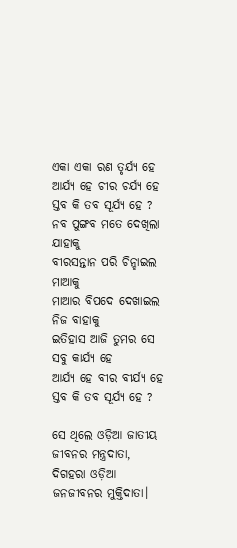ଏକା ଏକା ରଣ ତୃର୍ଯ୍ୟ ହେ
ଆର୍ଯ୍ୟ ହେ ଚୀର ଚର୍ଯ୍ୟ ହେ
ସ୍ତବ କି ତବ ସୂର୍ଯ୍ୟ ହେ ?
ନବ ପୁଙ୍ଗବ ମତେ ଦେଖିଲା ଯାହାକୁ
ବୀରସନ୍ତାନ ପରି ଚିନ୍ହାଇଲ ମାଆକୁ
ମାଆର ବିପଦେ ଦେଖାଇଲ ନିଜ ବାହାକୁ
ଇତିହାସ ଆଜି ତୁମର ସେ ସବୁ କାର୍ଯ୍ୟ ହେ
ଆର୍ଯ୍ୟ ହେ ବୀର ବୀର୍ଯ୍ୟ ହେ
ସ୍ତବ କି ତବ ସୂର୍ଯ୍ୟ ହେ ?

ସେ ଥିଲେ ଓଡ଼ିଆ ଜାତୀୟ ଜୀବନର ମନ୍ତ୍ରଦାତା, ଦିଗହରା ଓଡ଼ିଆ ଜନଜୀବନର ମୁକ୍ତିଦାତା।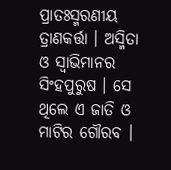ପ୍ରାତଃସ୍ମରଣୀୟ ତ୍ରାଣକର୍ତ୍ତା । ଅସ୍ମିତା ଓ ସ୍ବାଭିମାନର ସିଂହପୁରୁଷ । ସେ ଥିଲେ ଏ ଜାତି ଓ ମାଟିର ଗୌରବ ।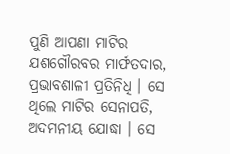ପୁଣି ଆପଣା ମାଟିର ଯଶଗୌରବର ମାର୍ଫତଦାର, ପ୍ରଭାବଶାଳୀ ପ୍ରତିନିଧି । ସେ ଥିଲେ ମାଟିର ସେନାପତି, ଅଦମନୀୟ ଯୋଦ୍ଧା । ସେ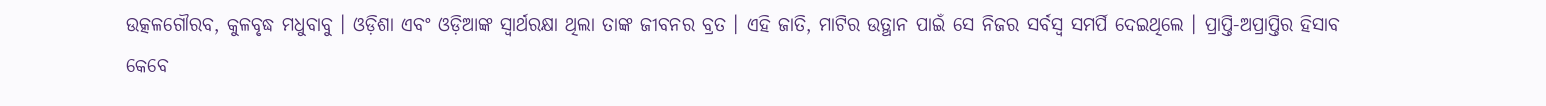ଉତ୍କଳଗୌରବ, କୁଳବୃଦ୍ଧ ମଧୁବାବୁ । ଓଡ଼ିଶା ଏବଂ ଓଡ଼ିଆଙ୍କ ସ୍ବାର୍ଥରକ୍ଷା ଥିଲା ତାଙ୍କ ଜୀବନର ବ୍ରତ । ଏହି ଜାତି, ମାଟିର ଉତ୍ଥାନ ପାଇଁ ସେ ନିଜର ସର୍ବସ୍ୱ ସମର୍ପି ଦେଇଥିଲେ । ପ୍ରାପ୍ତି-ଅପ୍ରାପ୍ତିର ହିସାବ କେବେ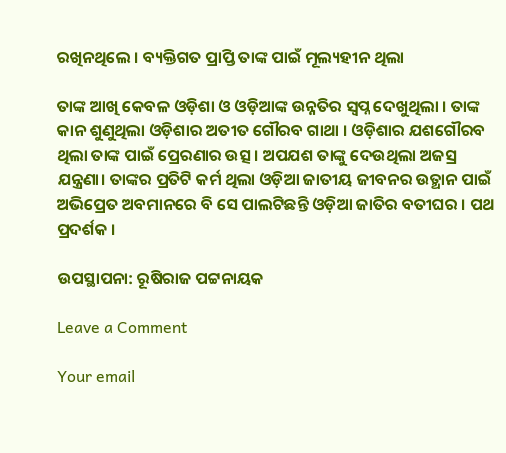ରଖିନଥିଲେ । ବ୍ୟକ୍ତିଗତ ପ୍ରାପ୍ତି ତାଙ୍କ ପାଇଁ ମୂଲ୍ୟହୀନ ଥିଲା

ତାଙ୍କ ଆଖି କେବଳ ଓଡ଼ିଶା ଓ ଓଡ଼ିଆଙ୍କ ଉନ୍ନତିର ସ୍ୱପ୍ନ ଦେଖୁଥିଲା । ତାଙ୍କ କାନ ଶୁଣୁଥିଲା ଓଡ଼ିଶାର ଅତୀତ ଗୌରବ ଗାଥା । ଓଡ଼ିଶାର ଯଶଗୌରବ ଥିଲା ତାଙ୍କ ପାଇଁ ପ୍ରେରଣାର ଉତ୍ସ । ଅପଯଶ ତାଙ୍କୁ ଦେଉଥିଲା ଅଜସ୍ର ଯନ୍ତ୍ରଣା। ତାଙ୍କର ପ୍ରତିଟି କର୍ମ ଥିଲା ଓଡ଼ିଆ ଜାତୀୟ ଜୀବନର ଉତ୍ଥାନ ପାଇଁ ଅଭିପ୍ରେତ ଅବମାନରେ ବି ସେ ପାଲଟିଛନ୍ତି ଓଡ଼ିଆ ଜାତିର ବତୀଘର । ପଥ ପ୍ରଦର୍ଶକ ।

ଉପସ୍ଥାପନା: ରୂଷିରାଜ ପଟ୍ଟନାୟକ

Leave a Comment

Your email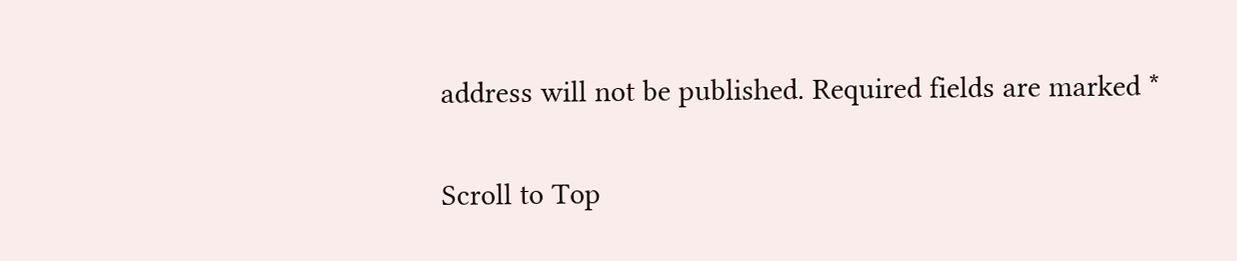address will not be published. Required fields are marked *

Scroll to Top